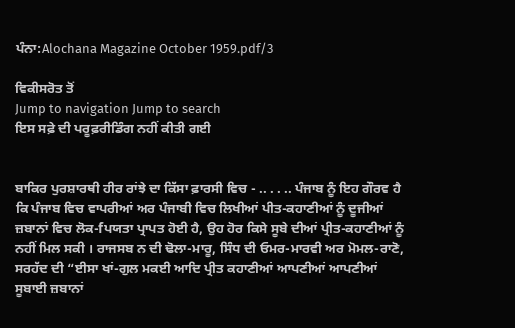ਪੰਨਾ:Alochana Magazine October 1959.pdf/3

ਵਿਕੀਸਰੋਤ ਤੋਂ
Jump to navigation Jump to search
ਇਸ ਸਫ਼ੇ ਦੀ ਪਰੂਫ਼ਰੀਡਿੰਗ ਨਹੀਂ ਕੀਤੀ ਗਈ


ਬਾਕਿਰ ਪੁਰਸ਼ਾਰਥੀ ਹੀਰ ਰਾਂਝੇ ਦਾ ਕਿੱਸਾ ਫ਼ਾਰਸੀ ਵਿਚ - .. . . .. ਪੰਜਾਬ ਨੂੰ ਇਹ ਗੌਰਵ ਹੈ ਕਿ ਪੰਜਾਬ ਵਿਚ ਵਾਪਰੀਆਂ ਅਰ ਪੰਜਾਬੀ ਵਿਚ ਲਿਖੀਆਂ ਪੀਤ-ਕਹਾਣੀਆਂ ਨੂੰ ਦੂਜੀਆਂ ਜ਼ਬਾਨਾਂ ਵਿਚ ਲੋਕ-fਪਯਤਾ ਪ੍ਰਾਪਤ ਹੋਈ ਹੈ, ਉਹ ਹੋਰ ਕਿਸੇ ਸੂਬੇ ਦੀਆਂ ਪ੍ਰੀਤ-ਕਹਾਣੀਆਂ ਨੂੰ ਨਹੀਂ ਮਿਲ ਸਕੀ । ਰਾਜਸਬ ਨ ਦੀ ਢੋਲਾ-ਮਾਰੂ, ਸਿੰਧ ਦੀ ਓਮਰ-ਮਾਰਵੀ ਅਰ ਮੋਮਲ-ਰਾਣੋ, ਸਰਹੱਦ ਦੀ “ਈਸਾ ਖਾਂ-ਗੁਲ ਮਕਈ ਆਦਿ ਪ੍ਰੀਤ ਕਹਾਣੀਆਂ ਆਪਣੀਆਂ ਆਪਣੀਆਂ ਸੂਬਾਈ ਜ਼ਬਾਨਾਂ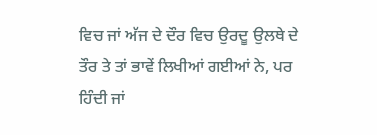ਵਿਚ ਜਾਂ ਅੱਜ ਦੇ ਦੌਰ ਵਿਚ ਉਰਦੂ ਉਲਥੇ ਦੇ ਤੌਰ ਤੇ ਤਾਂ ਭਾਵੇਂ ਲਿਖੀਆਂ ਗਈਆਂ ਨੇ, ਪਰ ਹਿੰਦੀ ਜਾਂ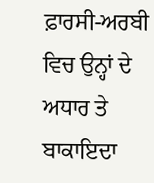ਫ਼ਾਰਸੀ-ਅਰਬੀ ਵਿਚ ਉਨ੍ਹਾਂ ਦੇ ਅਧਾਰ ਤੇ ਬਾਕਾਇਦਾ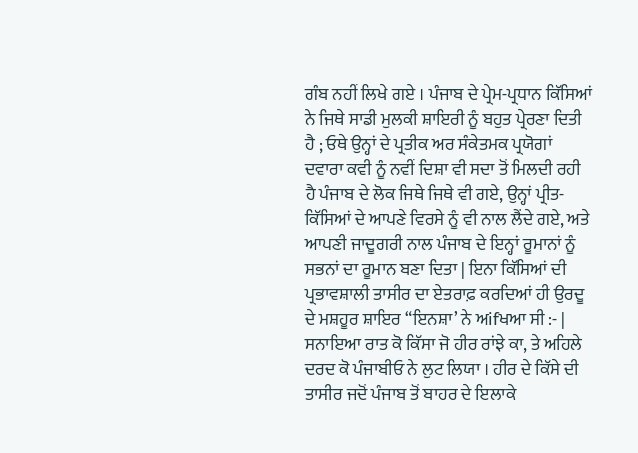ਗੰਬ ਨਹੀਂ ਲਿਖੇ ਗਏ । ਪੰਜਾਬ ਦੇ ਪ੍ਰੇਮ-ਪ੍ਰਧਾਨ ਕਿੱਸਿਆਂ ਨੇ ਜਿਥੇ ਸਾਡੀ ਮੁਲਕੀ ਸ਼ਾਇਰੀ ਨੂੰ ਬਹੁਤ ਪ੍ਰੇਰਣਾ ਦਿਤੀ ਹੈ ; ਓਥੇ ਉਨ੍ਹਾਂ ਦੇ ਪ੍ਰਤੀਕ ਅਰ ਸੰਕੇਤਮਕ ਪ੍ਰਯੋਗਾਂ ਦਵਾਰਾ ਕਵੀ ਨੂੰ ਨਵੀਂ ਦਿਸ਼ਾ ਵੀ ਸਦਾ ਤੋਂ ਮਿਲਦੀ ਰਹੀ ਹੈ ਪੰਜਾਬ ਦੇ ਲੋਕ ਜਿਥੇ ਜਿਥੇ ਵੀ ਗਏ, ਉਨ੍ਹਾਂ ਪ੍ਰੀਤ-ਕਿੱਸਿਆਂ ਦੇ ਆਪਣੇ ਵਿਰਸੇ ਨੂੰ ਵੀ ਨਾਲ ਲੈਂਦੇ ਗਏ, ਅਤੇ ਆਪਣੀ ਜਾਦੂਗਰੀ ਨਾਲ ਪੰਜਾਬ ਦੇ ਇਨ੍ਹਾਂ ਰੂਮਾਨਾਂ ਨੂੰ ਸਭਨਾਂ ਦਾ ਰੂਮਾਨ ਬਣਾ ਦਿਤਾ | ਇਨਾ ਕਿੱਸਿਆਂ ਦੀ ਪ੍ਰਭਾਵਸ਼ਾਲੀ ਤਾਸੀਰ ਦਾ ਏਤਰਾਫ਼ ਕਰਦਿਆਂ ਹੀ ਉਰਦੂ ਦੇ ਮਸ਼ਹੂਰ ਸ਼ਾਇਰ “ਇਨਸ਼ਾ’ ਨੇ ਅifਖਆ ਸੀ :- | ਸਨਾਇਆ ਰਾਤ ਕੋ ਕਿੱਸਾ ਜੋ ਹੀਰ ਰਾਂਝੇ ਕਾ, ਤੇ ਅਹਿਲੇ ਦਰਦ ਕੋ ਪੰਜਾਬੀਓ ਨੇ ਲੁਟ ਲਿਯਾ । ਹੀਰ ਦੇ ਕਿੱਸੇ ਦੀ ਤਾਸੀਰ ਜਦੋਂ ਪੰਜਾਬ ਤੋਂ ਬਾਹਰ ਦੇ ਇਲਾਕੇ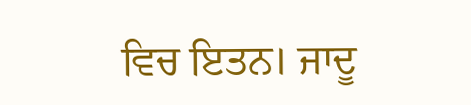ਵਿਚ ਇਤਨ। ਜਾਦੂ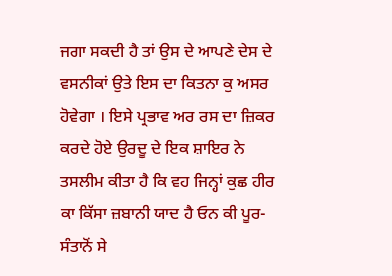ਜਗਾ ਸਕਦੀ ਹੈ ਤਾਂ ਉਸ ਦੇ ਆਪਣੇ ਦੇਸ ਦੇ ਵਸਨੀਕਾਂ ਉਤੇ ਇਸ ਦਾ ਕਿਤਨਾ ਕੁ ਅਸਰ ਹੋਵੇਗਾ । ਇਸੇ ਪ੍ਰਭਾਵ ਅਰ ਰਸ ਦਾ ਜ਼ਿਕਰ ਕਰਦੇ ਹੋਏ ਉਰਦੂ ਦੇ ਇਕ ਸ਼ਾਇਰ ਨੇ ਤਸਲੀਮ ਕੀਤਾ ਹੈ ਕਿ ਵਹ ਜਿਨ੍ਹਾਂ ਕੁਛ ਹੀਰ ਕਾ ਕਿੱਸਾ ਜ਼ਬਾਨੀ ਯਾਦ ਹੈ ਓਨ ਕੀ ਪੂਰ-ਸੰਤਾਨੋਂ ਸੇ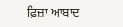ਫ਼ਿਜ਼ਾ ਆਬਾਦ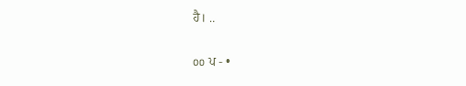ਹੈ। ..

oo ਪ - •